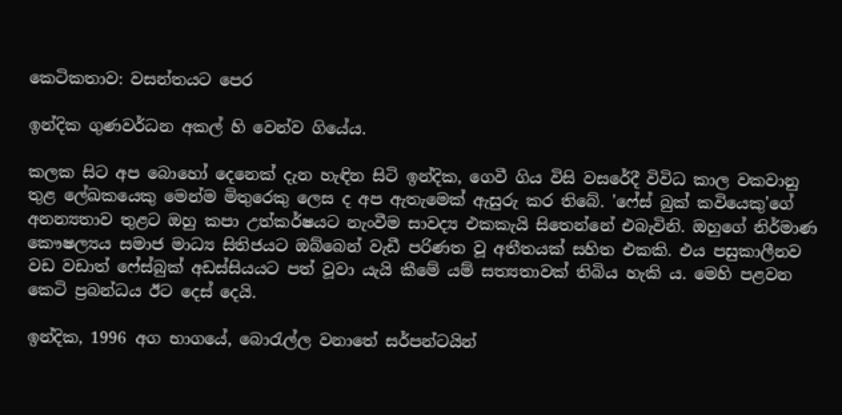කෙටිකතාව: වසන්තයට පෙර

ඉන්දික ගුණවර්ධන අකල් හි වෙන්ව ගියේය.

කලක සිට අප බොහෝ දෙනෙක් දැන හැඳින සිටි ඉන්දික, ගෙවී ගිය විසි වසරේදී විවිධ කාල වකවානු තුළ ලේඛකයෙකු මෙන්ම මිතුරෙකු ලෙස ද අප ඇතැමෙක් ඇසුරු කර තිබේ. 'ෆේස් බුක් කවියෙකු'ගේ අනන්‍යතාව තුළට ඔහු කපා උත්කර්ෂයට නැංවීම සාවද්‍ය එකකැයි සිතෙන්නේ එබැවිනි. ඔහුගේ නිර්මාණ කෞෂල්‍යය සමාජ මාධ්‍ය සිතිජයට ඔබ්බෙන් වැඩී පරිණත වූ අතීතයක් සහිත එකකි. එය පසුකාලීනව වඩ වඩාත් ෆේස්බුක් අඩස්සියයට පත් වූවා යැයි කීමේ යම් සත්‍යතාවක් තිබිය හැකි ය. මෙහි පළවන කෙටි ප්‍රබන්ධය ඊට දෙස් දෙයි.

ඉන්දික, 1996 අග භාගයේ, බොරැල්ල වනාතේ සර්පන්ටයින්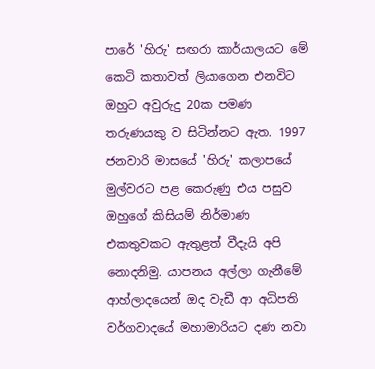පාරේ 'හිරු' සඟරා කාර්යාලයට මේ කෙටි කතාවත් ලියාගෙන එනවිට ඔහුට අවුරුදු 20ක පමණ තරුණයකු ව සිටින්නට ඇත. 1997 ජනවාරි මාසයේ 'හිරු' කලාපයේ මුල්වරට පළ කෙරුණු එය පසුව ඔහුගේ කිසියම් නිර්මාණ එකතුවකට ඇතුළත් වීදැයි අපි නොදනිමු. යාපනය අල්ලා ගැනීමේ ආහ්ලාදයෙන් ඔද වැඩී ආ අධිපති වර්ගවාදයේ මහාමාරියට දණ නවා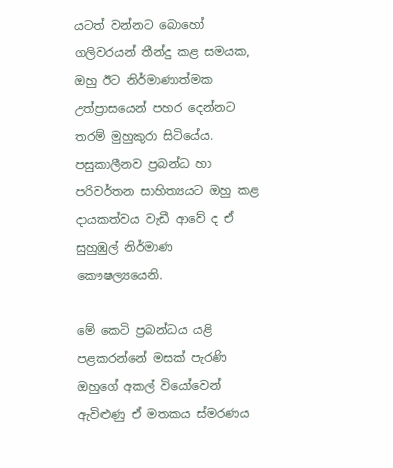යටත් වන්නට බොහෝ ගලිවරයන් තීන්දු කළ සමයක, ඔහු ඊට නිර්මාණාත්මක උත්ප්‍රාසයෙන් පහර දෙන්නට තරම් මුහුකුරා සිටියේය. පසුකාලීනව ප්‍රබන්ධ හා පරිවර්තන සාහිත්‍යයට ඔහු කළ දායකත්වය වැඩී ආවේ ද ඒ සුහුඹුල් නිර්මාණ කෞෂල්‍යයෙනි.

මේ කෙටි ප්‍රබන්ධය යළි පළකරන්නේ මසක් පැරණි ඔහුගේ අකල් වියෝවෙන් ඇවිළුණු ඒ මතකය ස්මරණය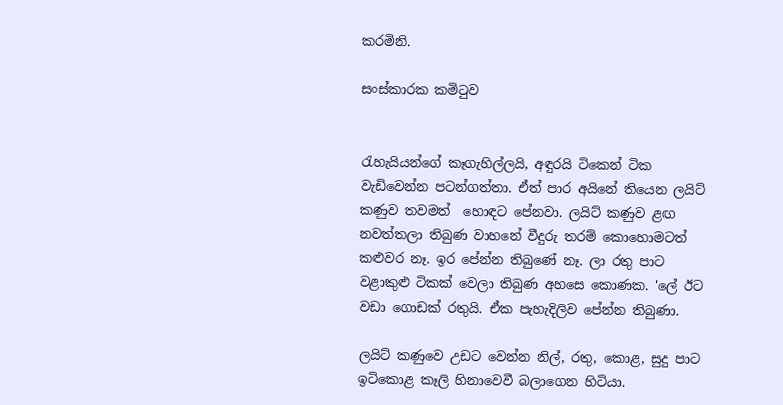කරමිනි.

සංස්කාරක කමිටුව


රැහැයියන්ගේ කෑගැහිල්ලයි, අඳුරයි ටිකෙන් ටික වැඩිවෙන්න පටන්ගත්තා. ඒත් පාර අයිනේ තියෙන ලයිට් කණුව තවමත්  හොඳට පේනවා. ලයිට් කණුව ළඟ නවත්තලා තිබුණ වාහනේ වීදුරු තරම් කොහොමටත් කළුවර නෑ. ඉර පේන්න තිබුණේ නෑ. ලා රතු පාට වළාකුළු ටිකක් වෙලා තිබුණ අහසෙ කොණක. 'ලේ ඊට වඩා ගොඩක් රතුයි. ඒක පැහැදිලිව පේන්න තිබුණා.

ලයිට් කණුවෙ උඩට වෙන්න නිල්, රතු, කොළ, සුදු පාට ඉටිකොළ කෑලි හිනාවෙවී බලාගෙන හිටියා.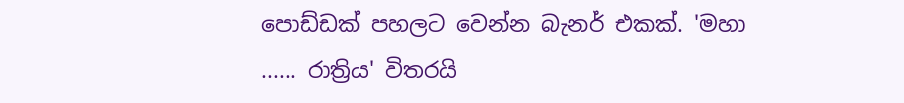පොඩ්ඩක් පහලට වෙන්න බැනර් එකක්. 'මහා ...... රාත්‍රිය' විතරයි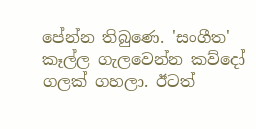පේන්න තිබුණෙ. 'සංගීත' කෑල්ල ගැලවෙන්න කව්දෝ ගලක් ගහලා. ඊටත්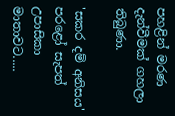පහළින් මරණ දැන්වීමක් ගහලා තිබුණා.

'සකර දම් අනිසය' පරළෝ සැපත් උපාසිකා මාතාවට.....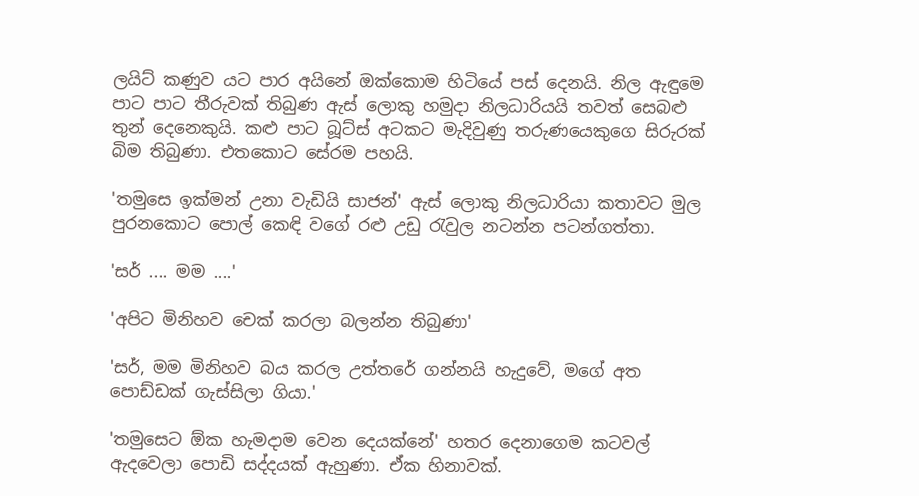ලයිට් කණුව යට පාර අයිනේ ඔක්කොම හිටියේ පස් දෙනයි. නිල ඇඳුමෙ පාට පාට තීරුවක් තිබුණ ඇස් ලොකු හමුදා නිලධාරියයි තවත් සෙබළු තුන් දෙනෙකුයි. කළු පාට බූට්ස් අටකට මැදිවුණු තරුණයෙකුගෙ සිරුරක් බිම තිබුණා. එතකොට සේරම පහයි.

'තමුසෙ ඉක්මන් උනා වැඩියි සාජන්' ඇස් ලොකු නිලධාරියා කතාවට මුල පුරනකොට පොල් කෙඳි වගේ රළු උඩු රැවුල නටන්න පටන්ගත්තා.

'සර් .... මම ....'

'අපිට මිනිහව චෙක් කරලා බලන්න තිබුණා'

'සර්, මම මිනිහව බය කරල උත්තරේ ගන්නයි හැදුවේ, මගේ අත පොඩ්ඩක් ගැස්සිලා ගියා.'

'තමුසෙට ඕක හැමදාම වෙන දෙයක්නේ' හතර දෙනාගෙම කටවල් ඇදවෙලා පොඩි සද්දයක් ඇහුණා. ඒක හිනාවක්.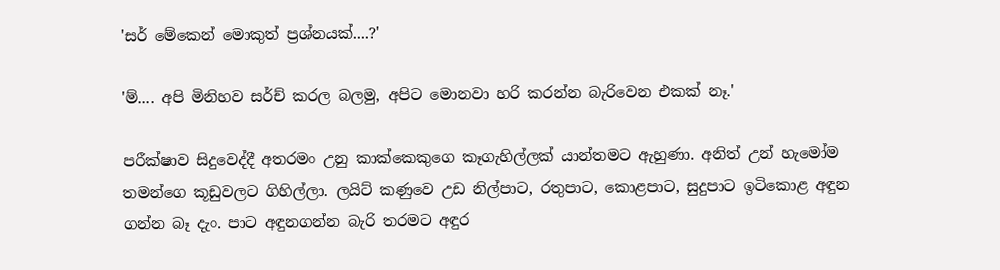'සර් මේකෙන් මොකුත් ප්‍රශ්නයක්....?'

'ම්.... අපි මිනිහව සර්ච් කරල බලමු, අපිට මොනවා හරි කරන්න බැරිවෙන එකක් නෑ.'

පරීක්ෂාව සිදුවෙද්දී අතරමං උනු කාක්කෙකුගෙ කෑගැහිල්ලක් යාන්තමට ඇහුණා. අනිත් උන් හැමෝම තමන්ගෙ කූඩුවලට ගිහිල්ලා. ලයිට් කණුවෙ උඩ නිල්පාට, රතුපාට, කොළපාට, සුදුපාට ඉටිකොළ අඳුන ගන්න බෑ දැං. පාට අඳුනගන්න බැරි තරමට අඳුර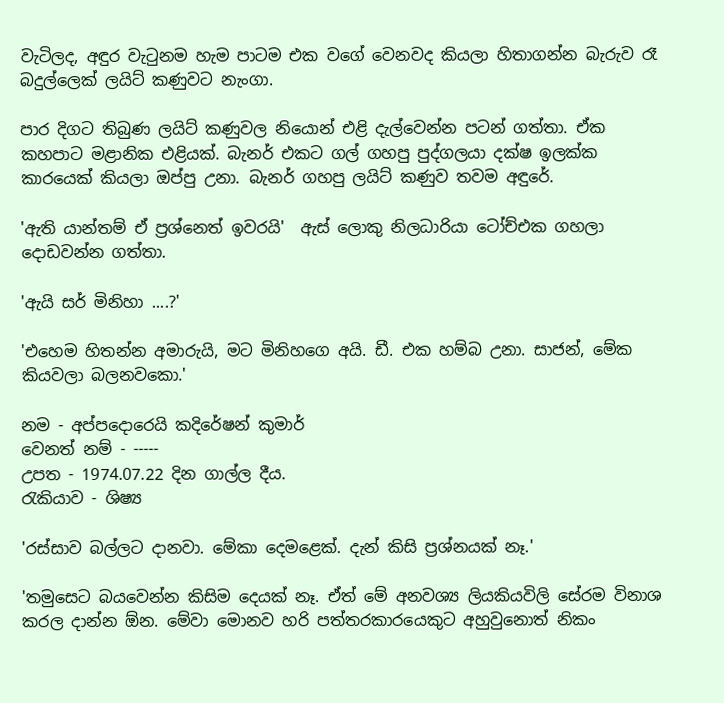වැටිලද, අඳුර වැටුනම හැම පාටම එක වගේ වෙනවද කියලා හිතාගන්න බැරුව රෑ බදුල්ලෙක් ලයිට් කණුවට නැංගා.

පාර දිගට තිබුණ ලයිට් කණුවල නියොන් එළි දැල්වෙන්න පටන් ගත්තා. ඒක කහපාට මළානික එළියක්. බැනර් එකට ගල් ගහපු පුද්ගලයා දක්ෂ ඉලක්ක කාරයෙක් කියලා ඔප්පු උනා. බැනර් ගහපු ලයිට් කණුව තවම අඳුරේ.

'ඇති යාන්තම් ඒ ප්‍රශ්නෙත් ඉවරයි'  ඇස් ලොකු නිලධාරියා ටෝච්එක ගහලා දොඩවන්න ගත්තා.

'ඇයි සර් මිනිහා ....?'

'එහෙම හිතන්න අමාරුයි, මට මිනිහගෙ අයි. ඩී. එක හම්බ උනා. සාජන්, මේක කියවලා බලනවකො.'

නම - අප්පදොරෙයි කදිරේෂන් කුමාර්
වෙනත් නම් - -----
උපත - 1974.07.22 දින ගාල්ල දීය.
රැකියාව - ශිෂ්‍ය

'රස්සාව බල්ලට දානවා. මේකා දෙමළෙක්. දැන් කිසි ප්‍රශ්නයක් නෑ.'

'තමුසෙට බයවෙන්න කිසිම දෙයක් නෑ. ඒත් මේ අනවශ්‍ය ලියකියවිලි සේරම විනාශ කරල දාන්න ඕන. මේවා මොනව හරි පත්තරකාරයෙකුට අහුවුනොත් නිකං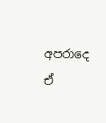අපරාදෙ ඒ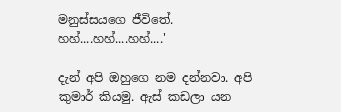මනුස්සයගෙ ජීවිතේ. හහ්....හහ්....හහ්....'

දැන් අපි ඔහුගෙ නම දන්නවා. අපි කුමාර් කියමු. ඇස් කඩලා යන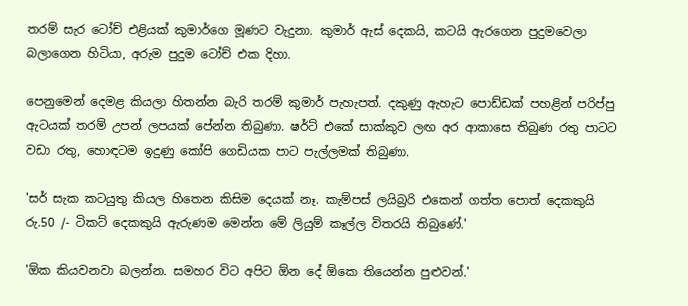තරම් සැර ටෝච් එළියක් කුමාර්ගෙ මූණට වැදුනා. කුමාර් ඇස් දෙකයි, කටයි ඇරගෙන පුදුමවෙලා බලාගෙන හිටියා, අරුම පුදුම ටෝච් එක දිහා.

පෙනුමෙන් දෙමළ කියලා හිතන්න බැරි තරම් කුමාර් පැහැපත්. දකුණු ඇහැට පොඩ්ඩක් පහළින් පරිප්පු ඇටයක් තරම් උපන් ලපයක් පේන්න තිබුණා. ෂර්ට් එකේ සාක්කුව ලඟ අර ආකාසෙ තිබුණ රතු පාටට වඩා රතු, හොඳටම ඉදුණු කෝපි ගෙඩියක පාට පැල්ලමක් තිබුණා.

'සර් සැක කටයුතු කියල හිතෙන කිසිම දෙයක් නෑ. කැම්පස් ලයිබ්‍රරි එකෙන් ගත්ත පොත් දෙකකුයි රු.50 /- ටිකට් දෙකකුයි ඇරුණම මෙන්න මේ ලියුම් කෑල්ල විතරයි තිබුණේ.'

'ඕක කියවනවා බලන්න. සමහර විට අපිට ඕන දේ ඕකෙ තියෙන්න පුළුවන්.'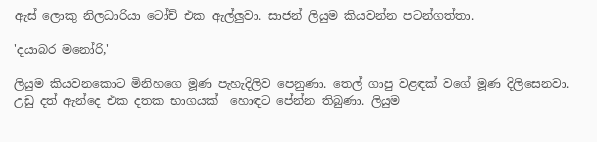ඇස් ලොකු නිලධාරියා ටෝච් එක ඇල්ලුවා. සාජන් ලියුම කියවන්න පටන්ගත්තා.

'දයාබර මනෝරි,'

ලියුම කියවනකොට මිනිහගෙ මූණ පැහැදිලිව පෙනුණා. තෙල් ගාපු වළඳක් වගේ මූණ දිලිසෙනවා. උඩු දත් ඇන්දෙ එක දතක භාගයක්  හොඳට පේන්න තිබුණා. ලියුම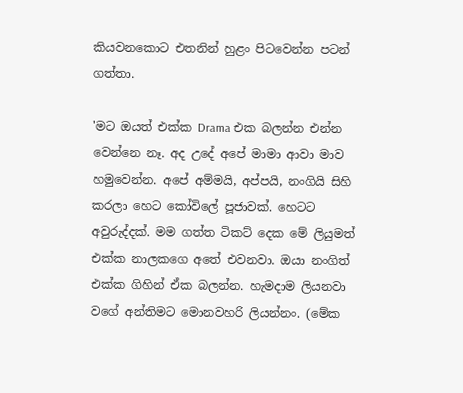කියවනකොට එතනින් හුළං පිටවෙන්න පටන් ගත්තා.

'මට ඔයත් එක්ක Drama එක බලන්න එන්න වෙන්නෙ නෑ. අද උදේ අපේ මාමා ආවා මාව හමුවෙන්න. අපේ අම්මයි, අප්පයි, නංගියි සිහි කරලා හෙට කෝවිලේ පූජාවක්. හෙටට අවුරුද්දක්. මම ගත්ත ටිකට් දෙක මේ ලියුමත් එක්ක නාලකගෙ අතේ එවනවා. ඔයා නංගිත් එක්ක ගිහින් ඒක බලන්න. හැමදාම ලියනවා වගේ අන්තිමට මොනවහරි ලියන්නං. (මේක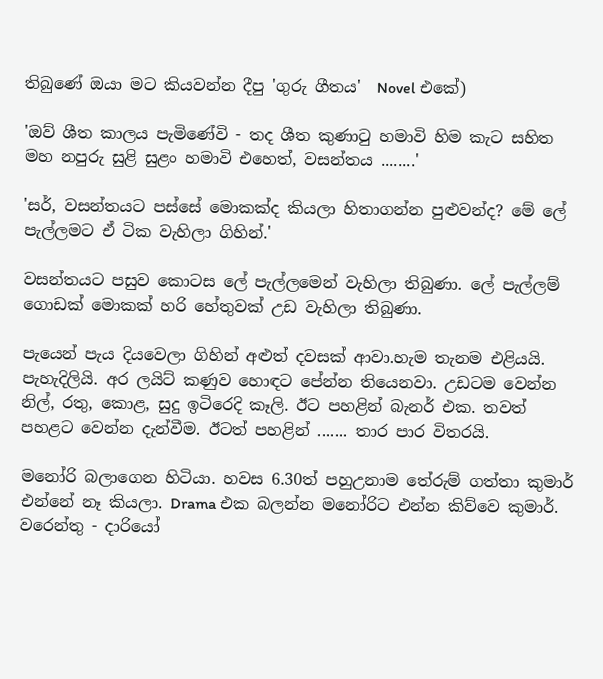තිබුණේ ඔයා මට කියවන්න දීපු 'ගුරු ගීතය'  Novel එකේ)

'ඔව් ශීත කාලය පැමිණේවි - තද ශීත කුණාටු හමාවි හිම කැට සහිත මහ නපුරු සුළි සුළං හමාවි එහෙත්, වසන්තය ........'

'සර්, වසන්තයට පස්සේ මොකක්ද කියලා හිතාගන්න පුළුවන්ද? මේ ලේ පැල්ලමට ඒ ටික වැහිලා ගිහින්.'

වසන්තයට පසුව කොටස ලේ පැල්ලමෙන් වැහිලා තිබුණා. ලේ පැල්ලම් ගොඩක් මොකක් හරි හේතුවක් උඩ වැහිලා තිබුණා.

පැයෙන් පැය දියවෙලා ගිහින් අළුත් දවසක් ආවා.හැම තැනම එළියයි. පැහැදිලියි. අර ලයිට් කණුව හොඳට පේන්න තියෙනවා. උඩටම වෙන්න නිල්, රතු, කොළ, සුදු ඉටිරෙදි කෑලි. ඊට පහළින් බැනර් එක. තවත් පහළට වෙන්න දැන්වීම. ඊටත් පහළින් ....... තාර පාර විතරයි.

මනෝරි බලාගෙන හිටියා. හවස 6.30ත් පහුඋනාම තේරුම් ගත්තා කුමාර් එන්නේ නෑ කියලා. Drama එක බලන්න මනෝරිට එන්න කිව්වෙ කුමාර්. වරෙන්තු - දාරියෝ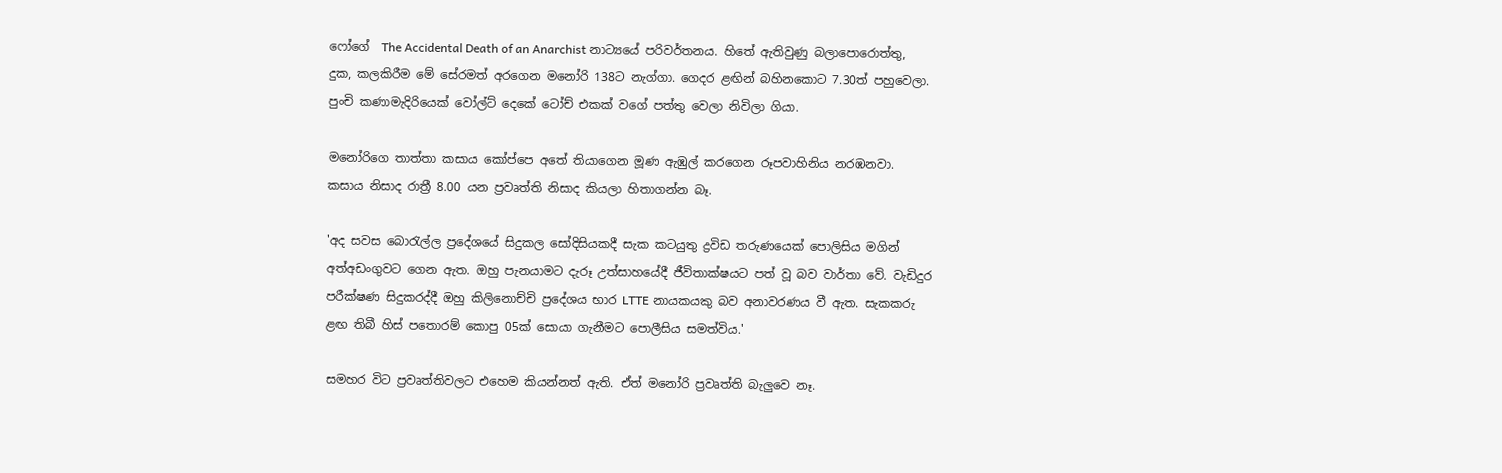ෆෝගේ  The Accidental Death of an Anarchist නාට්‍යයේ පරිවර්තනය. හිතේ ඇතිවුණු බලාපොරොත්තු, දුක, කලකිරීම මේ සේරමත් අරගෙන මනෝරි 138ට නැග්ගා. ගෙදර ළඟින් බහිනකොට 7.30ත් පහුවෙලා. පුංචි කණාමැදිරියෙක් වෝල්ට් දෙකේ ටෝච් එකක් වගේ පත්තු වෙලා නිවිලා ගියා.

මනෝරිගෙ තාත්තා කසාය කෝප්පෙ අතේ තියාගෙන මූණ ඇඹුල් කරගෙන රූපවාහිනිය නරඹනවා. කසාය නිසාද රාත්‍රී 8.00 යන ප්‍රවෘත්ති නිසාද කියලා හිතාගන්න බෑ.

'අද සවස බොරැල්ල ප්‍රදේශයේ සිදුකල සෝදිසියකදී සැක කටයුතු ද්‍රවිඩ තරුණයෙක් පොලිසිය මගින් අත්අඩංගුවට ගෙන ඇත. ඔහු පැනයාමට දැරූ උත්සාහයේදී ජීවිතාක්ෂයට පත් වූ බව වාර්තා වේ. වැඩිදුර පරීක්ෂණ සිදුකරද්දී ඔහු කිලිනොච්චි ප්‍රදේශය භාර LTTE නායකයකු බව අනාවරණය වී ඇත. සැකකරු ළඟ තිබී හිස් පතොරම් කොපු 05ක් සොයා ගැනීමට පොලීසිය සමත්විය.'

සමහර විට ප්‍රවෘත්තිවලට එහෙම කියන්නත් ඇති. ඒත් මනෝරි ප්‍රවෘත්ති බැලුවෙ නෑ.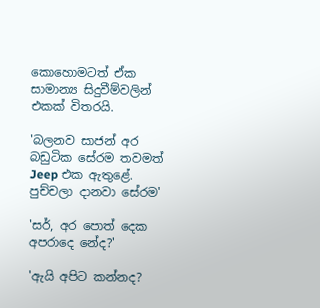කොහොමටත් ඒක සාමාන්‍ය සිදුවීම්වලින් එකක් විතරයි.

'බලනව සාජන් අර බඩුටික සේරම තවමත් Jeep එක ඇතුළේ. පුච්චලා දානවා සේරම'

'සර්, අර පොත් දෙක අපරාදෙ නේද?'

'ඇයි අපිට කන්නද?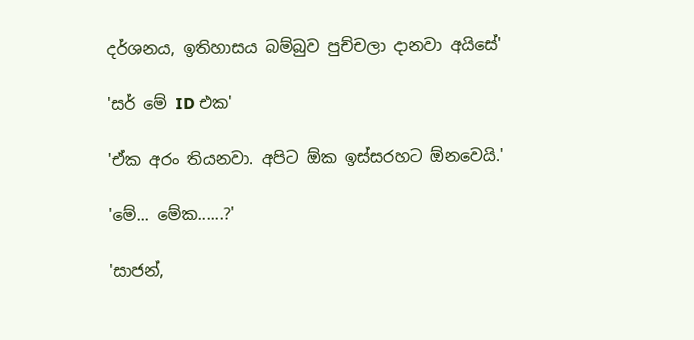දර්ශනය, ඉතිහාසය බම්බුව පුච්චලා දානවා අයිසේ'

'සර් මේ ID එක'

'ඒක අරං තියනවා. අපිට ඕක ඉස්සරහට ඕනවෙයි.'

'මේ... මේක......?'

'සාජන්,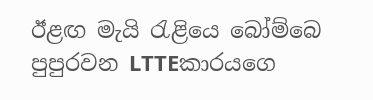ඊළඟ මැයි රැළියෙ බෝම්බෙ පුපුරවන LTTEකාරයගෙ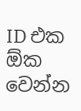ID එක ඕක වෙන්න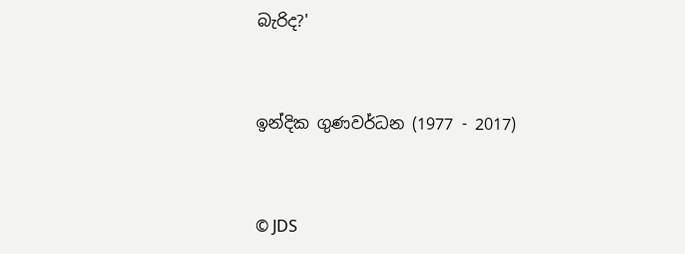බැරිද?'


ඉන්දික ගුණවර්ධන (1977 - 2017)


© JDS